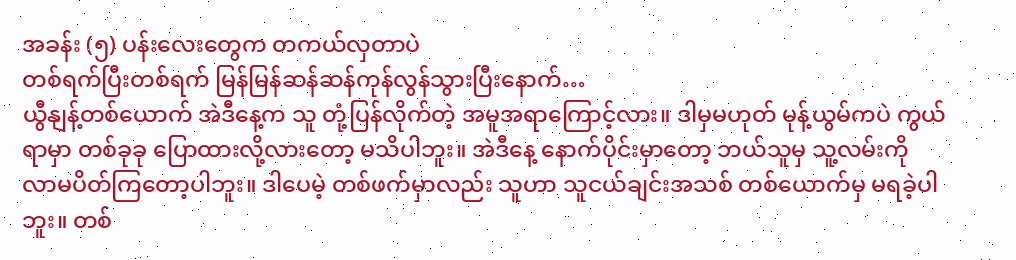အခန်း (၅) ပန်းလေးတွေက တကယ်လှတာပဲ
တစ်ရက်ပြီးတစ်ရက် မြန်မြန်ဆန်ဆန်ကုန်လွန်သွားပြီးနောက်…
ယွီနျန့်တစ်ယောက် အဲဒီနေ့က သူ တုံ့ပြန်လိုက်တဲ့ အမူအရာကြောင့်လား။ ဒါမှမဟုတ် မုန့်ယွမ်ကပဲ ကွယ်ရာမှာ တစ်ခုခု ပြောထားလို့လားတော့ မသိပါဘူး။ အဲဒီနေ့ နောက်ပိုင်းမှာတော့ ဘယ်သူမှ သူ့လမ်းကို လာမပိတ်ကြတော့ပါဘူး။ ဒါပေမဲ့ တစ်ဖက်မှာလည်း သူဟာ သူငယ်ချင်းအသစ် တစ်ယောက်မှ မရခဲ့ပါဘူး။ တစ်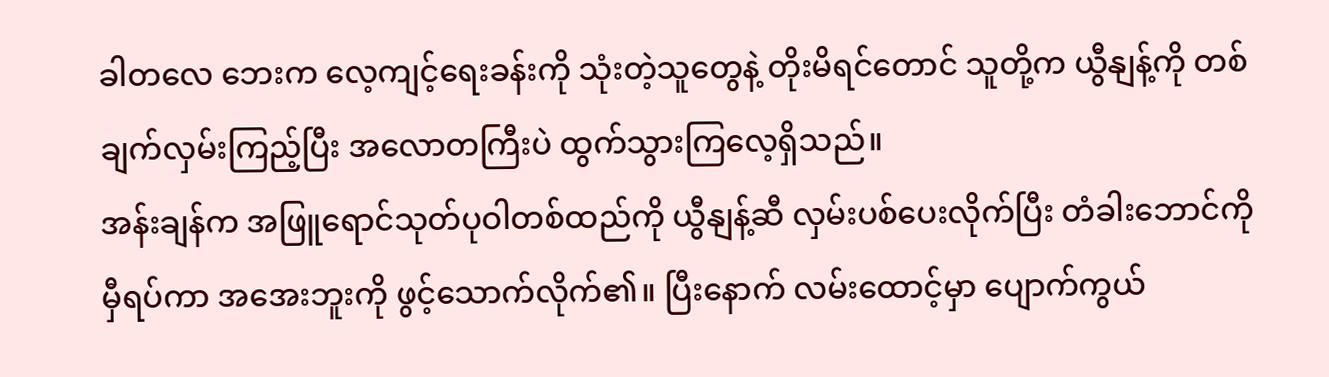ခါတလေ ဘေးက လေ့ကျင့်ရေးခန်းကို သုံးတဲ့သူတွေနဲ့ တိုးမိရင်တောင် သူတို့က ယွီနျန့်ကို တစ်ချက်လှမ်းကြည့်ပြီး အလောတကြီးပဲ ထွက်သွားကြလေ့ရှိသည်။
အန်းချန်က အဖြူရောင်သုတ်ပုဝါတစ်ထည်ကို ယွီနျန့်ဆီ လှမ်းပစ်ပေးလိုက်ပြီး တံခါးဘောင်ကို မှီရပ်ကာ အအေးဘူးကို ဖွင့်သောက်လိုက်၏။ ပြီးနောက် လမ်းထောင့်မှာ ပျောက်ကွယ်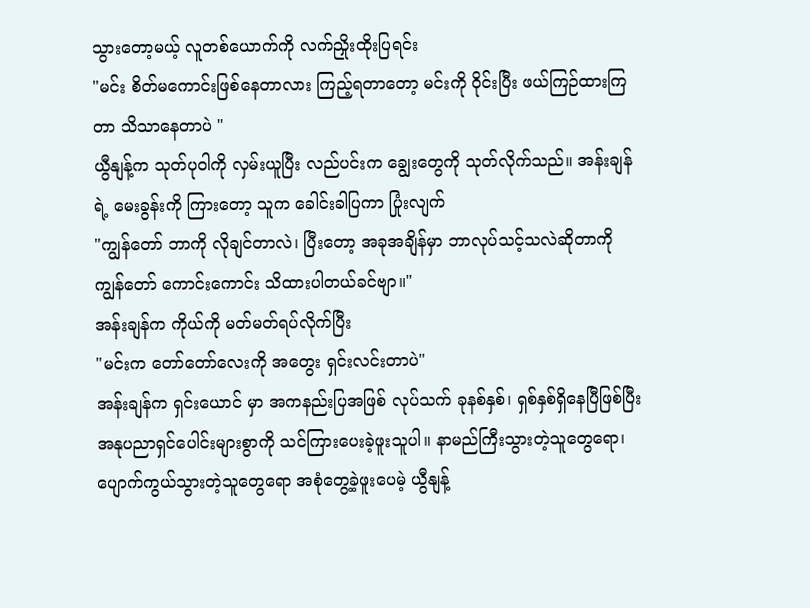သွားတော့မယ့် လူတစ်ယောက်ကို လက်ညှိုးထိုးပြရင်း
"မင်း စိတ်မကောင်းဖြစ်နေတာလား ကြည့်ရတာတော့ မင်းကို ဝိုင်းပြီး ဖယ်ကြဉ်ထားကြတာ သိသာနေတာပဲ "
ယွီနျန့်က သုတ်ပုဝါကို လှမ်းယူပြီး လည်ပင်းက ချွေးတွေကို သုတ်လိုက်သည်။ အန်းချန်ရဲ့ မေးခွန်းကို ကြားတော့ သူက ခေါင်းခါပြကာ ပြုံးလျက်
"ကျွန်တော် ဘာကို လိုချင်တာလဲ၊ ပြီးတော့ အခုအချိန်မှာ ဘာလုပ်သင့်သလဲဆိုတာကို ကျွန်တော် ကောင်းကောင်း သိထားပါတယ်ခင်ဗျာ။"
အန်းချန်က ကိုယ်ကို မတ်မတ်ရပ်လိုက်ပြီး
"မင်းက တော်တော်လေးကို အတွေး ရှင်းလင်းတာပဲ"
အန်းချန်က ရှင်းယောင် မှာ အကနည်းပြအဖြစ် လုပ်သက် ခုနစ်နှစ်၊ ရှစ်နှစ်ရှိနေပြီဖြစ်ပြီး အနုပညာရှင်ပေါင်းများစွာကို သင်ကြားပေးခဲ့ဖူးသူပါ။ နာမည်ကြီးသွားတဲ့သူတွေရော၊ ပျောက်ကွယ်သွားတဲ့သူတွေရော အစုံတွေ့ခဲ့ဖူးပေမဲ့ ယွီနျန့်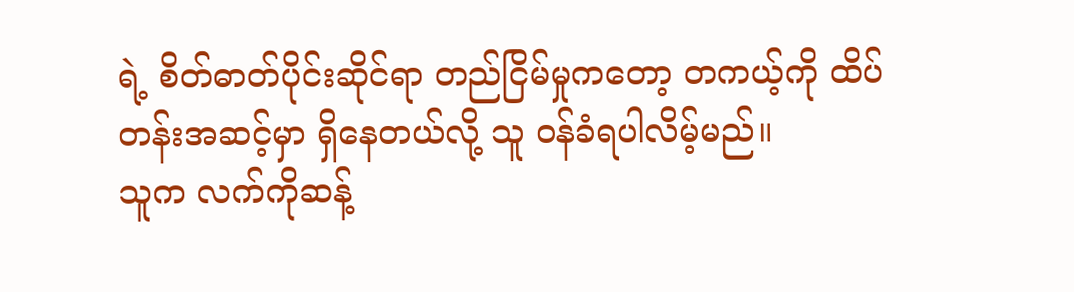ရဲ့ စိတ်ဓာတ်ပိုင်းဆိုင်ရာ တည်ငြိမ်မှုကတော့ တကယ့်ကို ထိပ်တန်းအဆင့်မှာ ရှိနေတယ်လို့ သူ ဝန်ခံရပါလိမ့်မည်။
သူက လက်ကိုဆန့်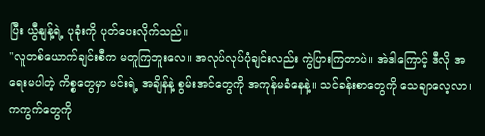ပြီး ယွီနျန့်ရဲ့ ပုခုံးကို ပုတ်ပေးလိုက်သည်။
"လူတစ်ယောက်ချင်းစီက မတူကြဘူးလေ။ အလုပ်လုပ်ပုံချင်းလည်း ကွဲပြားကြတာပဲ။ အဲဒါကြောင့် ဒီလို အရေးမပါတဲ့ ကိစ္စတွေမှာ မင်းရဲ့ အချိန်နဲ့ စွမ်းအင်တွေကို အကုန်မခံနေနဲ့။ သင်ခန်းစာတွေကို သေချာလေ့လာ၊ ကကွက်တွေကို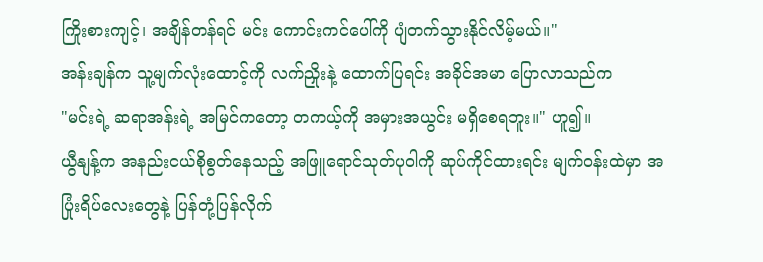ကြိုးစားကျင့်၊ အချိန်တန်ရင် မင်း ကောင်းကင်ပေါ်ကို ပျံတက်သွားနိုင်လိမ့်မယ်။"
အန်းချန်က သူ့မျက်လုံးထောင့်ကို လက်ညှိုးနဲ့ ထောက်ပြရင်း အခိုင်အမာ ပြောလာသည်က
"မင်းရဲ့ ဆရာအန်းရဲ့ အမြင်ကတော့ တကယ့်ကို အမှားအယွင်း မရှိစေရဘူး။" ဟူ၍။
ယွီနျန့်က အနည်းငယ်စိုစွတ်နေသည့် အဖြူရောင်သုတ်ပုဝါကို ဆုပ်ကိုင်ထားရင်း မျက်ဝန်းထဲမှာ အပြုံးရိပ်လေးတွေနဲ့ ပြန်တုံ့ပြန်လိုက်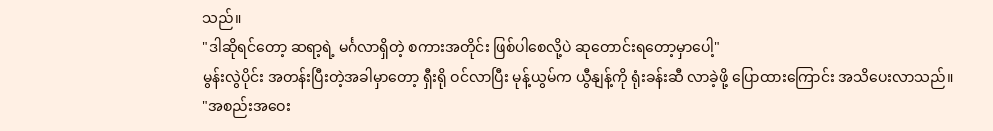သည်။
"ဒါဆိုရင်တော့ ဆရာ့ရဲ့ မင်္ဂလာရှိတဲ့ စကားအတိုင်း ဖြစ်ပါစေလို့ပဲ ဆုတောင်းရတော့မှာပေါ့"
မွန်းလွဲပိုင်း အတန်းပြီးတဲ့အခါမှာတော့ ရှီးရို ဝင်လာပြီး မုန့်ယွမ်က ယွီနျန့်ကို ရုံးခန်းဆီ လာခဲ့ဖို့ ပြောထားကြောင်း အသိပေးလာသည်။
"အစည်းအဝေး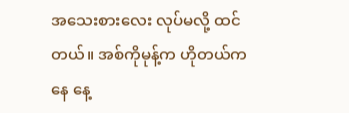အသေးစားလေး လုပ်မလို့ ထင်တယ်။ အစ်ကိုမုန့်က ဟိုတယ်ကနေ နေ့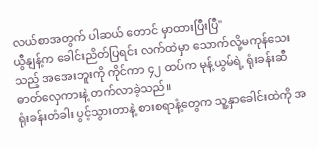လယ်စာအတွက် ပါဆယ် တောင် မှာထားပြီးပြီ"
ယွီနျန့်က ခေါင်းညိတ်ပြရင်း လက်ထဲမှာ သောက်လို့မကုန်သေးသည့် အအေးဘူးကို ကိုင်ကာ ၄၂ ထပ်က မုန့်ယွမ်ရဲ့ ရုံးခန်းဆီ ဓာတ်လှေကားနဲ့ တက်လာခဲ့သည်။
ရုံးခန်းတံခါး ပွင့်သွားတာနဲ့ စားစရာနံ့တွေက သူ့နှာခေါင်းထဲကို အ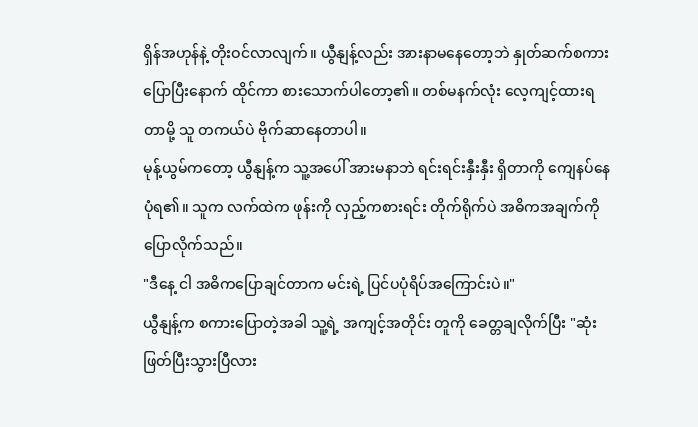ရှိန်အဟုန်နဲ့ တိုးဝင်လာလျက်။ ယွီနျန့်လည်း အားနာမနေတော့ဘဲ နှုတ်ဆက်စကားပြောပြီးနောက် ထိုင်ကာ စားသောက်ပါတော့၏။ တစ်မနက်လုံး လေ့ကျင့်ထားရတာမို့ သူ တကယ်ပဲ ဗိုက်ဆာနေတာပါ။
မုန့်ယွမ်ကတော့ ယွီနျန့်က သူ့အပေါ် အားမနာဘဲ ရင်းရင်းနှီးနှီး ရှိတာကို ကျေနပ်နေပုံရ၏။ သူက လက်ထဲက ဖုန်းကို လှည့်ကစားရင်း တိုက်ရိုက်ပဲ အဓိကအချက်ကို ပြောလိုက်သည်။
"ဒီနေ့ ငါ အဓိကပြောချင်တာက မင်းရဲ့ ပြင်ပပုံရိပ်အကြောင်းပဲ။"
ယွီနျန့်က စကားပြောတဲ့အခါ သူ့ရဲ့ အကျင့်အတိုင်း တူကို ခေတ္တချလိုက်ပြီး "ဆုံးဖြတ်ပြီးသွားပြီလား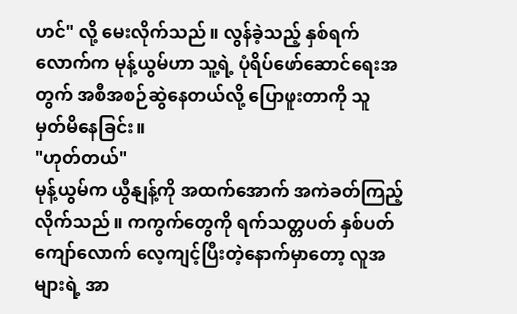ဟင်" လို့ မေးလိုက်သည်။ လွန်ခဲ့သည့် နှစ်ရက်လောက်က မုန့်ယွမ်ဟာ သူ့ရဲ့ ပုံရိပ်ဖော်ဆောင်ရေးအတွက် အစီအစဉ်ဆွဲနေတယ်လို့ ပြောဖူးတာကို သူ မှတ်မိနေခြင်း။
"ဟုတ်တယ်"
မုန့်ယွမ်က ယွီနျန့်ကို အထက်အောက် အကဲခတ်ကြည့်လိုက်သည်။ ကကွက်တွေကို ရက်သတ္တပတ် နှစ်ပတ်ကျော်လောက် လေ့ကျင့်ပြီးတဲ့နောက်မှာတော့ လူအများရဲ့ အာ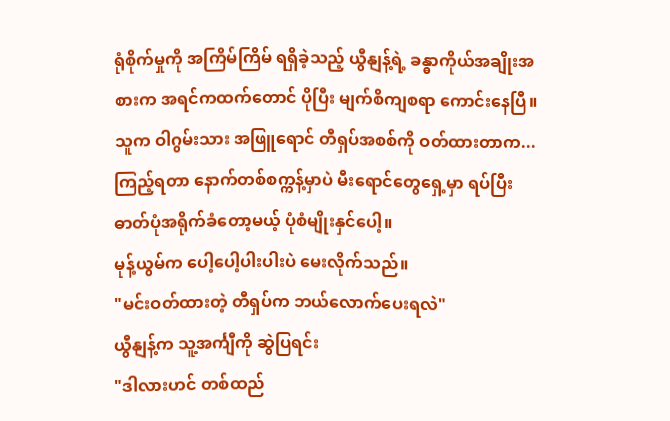ရုံစိုက်မှုကို အကြိမ်ကြိမ် ရရှိခဲ့သည့် ယွီနျန့်ရဲ့ ခန္ဓာကိုယ်အချိုးအစားက အရင်ကထက်တောင် ပိုပြီး မျက်စိကျစရာ ကောင်းနေပြီ။ သူက ဝါဂွမ်းသား အဖြူရောင် တီရှပ်အစစ်ကို ဝတ်ထားတာက... ကြည့်ရတာ နောက်တစ်စက္ကန့်မှာပဲ မီးရောင်တွေရှေ့မှာ ရပ်ပြီး ဓာတ်ပုံအရိုက်ခံတော့မယ့် ပုံစံမျိုးနှင်ပေါ့။
မုန့်ယွမ်က ပေါ့ပေါ့ပါးပါးပဲ မေးလိုက်သည်။
"မင်းဝတ်ထားတဲ့ တီရှပ်က ဘယ်လောက်ပေးရလဲ"
ယွီနျန့်က သူ့အင်္ကျီကို ဆွဲပြရင်း
"ဒါလားဟင် တစ်ထည်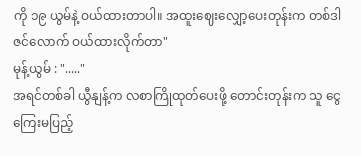ကို ၁၉ ယွမ်နဲ့ ဝယ်ထားတာပါ။ အထူးဈေးလျှော့ပေးတုန်းက တစ်ဒါဇင်လောက် ဝယ်ထားလိုက်တာ"
မုန့်ယွမ် : "....."
အရင်တစ်ခါ ယွီနျန့်က လစာကြိုထုတ်ပေးဖို့ တောင်းတုန်းက သူ ငွေကြေးမပြည့်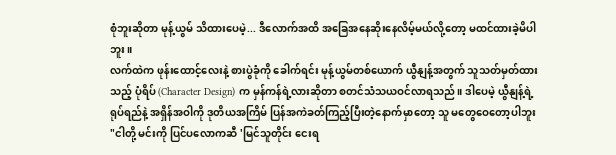စုံဘူးဆိုတာ မုန့်ယွမ် သိထားပေမဲ့... ဒီလောက်အထိ အခြေအနေဆိုးနေလိမ့်မယ်လို့တော့ မထင်ထားခဲ့မိပါဘူး။
လက်ထဲက ဖုန်းထောင့်လေးနဲ့ စားပွဲခုံကို ခေါက်ရင်း မုန့်ယွမ်တစ်ယောက် ယွီနျန့်အတွက် သူသတ်မှတ်ထားသည့် ပုံရိပ် (Character Design) က မှန်ကန်ရဲ့လားဆိုတာ စတင်သံသယဝင်လာရသည်။ ဒါပေမဲ့ ယွီနျန့်ရဲ့ ရုပ်ရည်နဲ့ အရှိန်အဝါကို ဒုတိယအကြိမ် ပြန်အကဲခတ်ကြည့်ပြီးတဲ့နောက်မှာတော့ သူ မတွေဝေတော့ပါဘူး
"ငါတို့ မင်းကို ပြင်ပလောကဆီ 'မြင်သူတိုင်း ငေးရ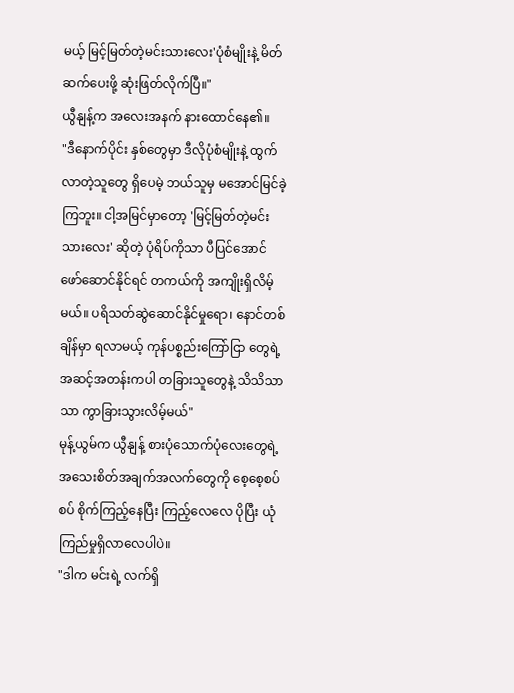မယ့် မြင့်မြတ်တဲ့မင်းသားလေး'ပုံစံမျိုးနဲ့ မိတ်ဆက်ပေးဖို့ ဆုံးဖြတ်လိုက်ပြီ။"
ယွီနျန့်က အလေးအနက် နားထောင်နေ၏။
"ဒီနောက်ပိုင်း နှစ်တွေမှာ ဒီလိုပုံစံမျိုးနဲ့ ထွက်လာတဲ့သူတွေ ရှိပေမဲ့ ဘယ်သူမှ မအောင်မြင်ခဲ့ကြဘူး။ ငါ့အမြင်မှာတော့ 'မြင့်မြတ်တဲ့မင်းသားလေး' ဆိုတဲ့ ပုံရိပ်ကိုသာ ပီပြင်အောင် ဖော်ဆောင်နိုင်ရင် တကယ်ကို အကျိုးရှိလိမ့်မယ်။ ပရိသတ်ဆွဲဆောင်နိုင်မှုရော၊ နောင်တစ်ချိန်မှာ ရလာမယ့် ကုန်ပစ္စည်းကြော်ငြာ တွေရဲ့ အဆင့်အတန်းကပါ တခြားသူတွေနဲ့ သိသိသာသာ ကွာခြားသွားလိမ့်မယ်"
မုန့်ယွမ်က ယွီနျန့် စားပုံသောက်ပုံလေးတွေရဲ့ အသေးစိတ်အချက်အလက်တွေကို စေ့စေ့စပ်စပ် စိုက်ကြည့်နေပြီး ကြည့်လေလေ ပိုပြီး ယုံကြည်မှုရှိလာလေပါပဲ။
"ဒါက မင်းရဲ့ လက်ရှိ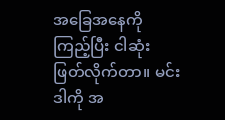အခြေအနေကို ကြည့်ပြီး ငါဆုံးဖြတ်လိုက်တာ။ မင်း ဒါကို အ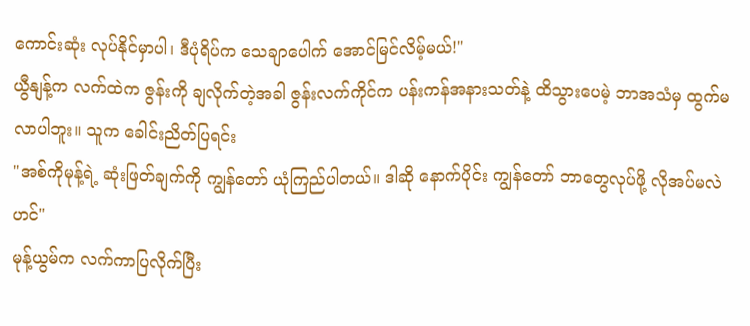ကောင်းဆုံး လုပ်နိုင်မှာပါ၊ ဒီပုံရိပ်က သေချာပေါက် အောင်မြင်လိမ့်မယ်!"
ယွီနျန့်က လက်ထဲက ဇွန်းကို ချလိုက်တဲ့အခါ ဇွန်းလက်ကိုင်က ပန်းကန်အနားသတ်နဲ့ ထိသွားပေမဲ့ ဘာအသံမှ ထွက်မလာပါဘူး။ သူက ခေါင်းညိတ်ပြရင်း
"အစ်ကိုမုန့်ရဲ့ ဆုံးဖြတ်ချက်ကို ကျွန်တော် ယုံကြည်ပါတယ်။ ဒါဆို နောက်ပိုင်း ကျွန်တော် ဘာတွေလုပ်ဖို့ လိုအပ်မလဲဟင်"
မုန့်ယွမ်က လက်ကာပြလိုက်ပြီး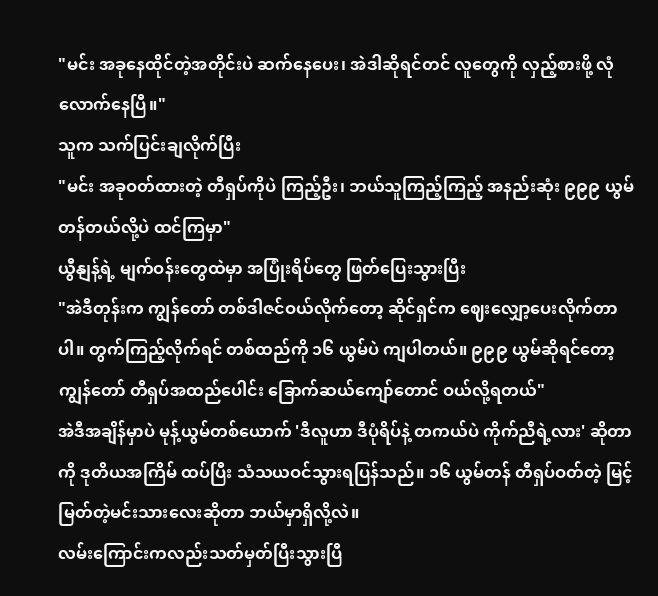"မင်း အခုနေထိုင်တဲ့အတိုင်းပဲ ဆက်နေပေး၊ အဲဒါဆိုရင်တင် လူတွေကို လှည့်စားဖို့ လုံလောက်နေပြီ။"
သူက သက်ပြင်းချလိုက်ပြီး
"မင်း အခုဝတ်ထားတဲ့ တီရှပ်ကိုပဲ ကြည့်ဦး၊ ဘယ်သူကြည့်ကြည့် အနည်းဆုံး ၉၉၉ ယွမ်တန်တယ်လို့ပဲ ထင်ကြမှာ"
ယွီနျန့်ရဲ့ မျက်ဝန်းတွေထဲမှာ အပြုံးရိပ်တွေ ဖြတ်ပြေးသွားပြီး
"အဲဒီတုန်းက ကျွန်တော် တစ်ဒါဇင်ဝယ်လိုက်တော့ ဆိုင်ရှင်က ဈေးလျှော့ပေးလိုက်တာပါ။ တွက်ကြည့်လိုက်ရင် တစ်ထည်ကို ၁၆ ယွမ်ပဲ ကျပါတယ်။ ၉၉၉ ယွမ်ဆိုရင်တော့ ကျွန်တော် တီရှပ်အထည်ပေါင်း ခြောက်ဆယ်ကျော်တောင် ဝယ်လို့ရတယ်"
အဲဒီအချိန်မှာပဲ မုန့်ယွမ်တစ်ယောက် 'ဒီလူဟာ ဒီပုံရိပ်နဲ့ တကယ်ပဲ ကိုက်ညီရဲ့လား' ဆိုတာကို ဒုတိယအကြိမ် ထပ်ပြီး သံသယဝင်သွားရပြန်သည်။ ၁၆ ယွမ်တန် တီရှပ်ဝတ်တဲ့ မြင့်မြတ်တဲ့မင်းသားလေးဆိုတာ ဘယ်မှာရှိလို့လဲ။
လမ်းကြောင်းကလည်းသတ်မှတ်ပြီးသွားပြီ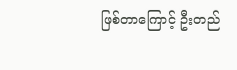ဖြစ်တာကြောင့် ဦးတည်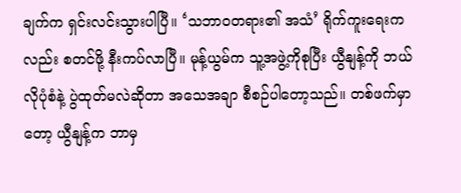ချက်က ရှင်းလင်းသွားပါပြီ။ ‘သဘာဝတရား၏ အသံ’ ရိုက်ကူးရေးကလည်း စတင်ဖို့ နီးကပ်လာပြီ။ မုန့်ယွမ်က သူ့အဖွဲ့ကိုစုပြီး ယွီနျန့်ကို ဘယ်လိုပုံစံနဲ့ ပွဲထုတ်မလဲဆိုတာ အသေအချာ စီစဉ်ပါတော့သည်။ တစ်ဖက်မှာတော့ ယွီနျန့်က ဘာမှ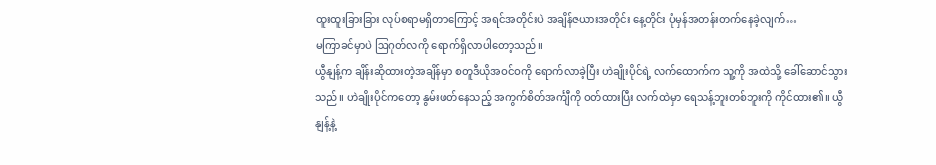ထူးထူးခြားခြား လုပ်စရာမရှိတာကြောင့် အရင်အတိုင်းပဲ အချိန်ဇယားအတိုင်း နေ့တိုင်း ပုံမှန်အတန်းတက်နေခဲ့လျက်…
မကြာခင်မှာပဲ ဩဂုတ်လကို ရောက်ရှိလာပါတော့သည်။
ယွီနျန့်က ချိန်းဆိုထားတဲ့အချိန်မှာ စတူဒီယိုအဝင်ဝကို ရောက်လာခဲ့ပြီး ဟဲချိုးပိုင်ရဲ့ လက်ထောက်က သူ့ကို အထဲသို့ ခေါ်ဆောင်သွားသည်။ ဟဲချိုးပိုင်ကတော့ နွမ်းဖတ်နေသည့် အကွက်စိတ်အင်္ကျီကို ဝတ်ထားပြီး လက်ထဲမှာ ရေသန့်ဘူးတစ်ဘူးကို ကိုင်ထား၏။ ယွီနျန့်နဲ့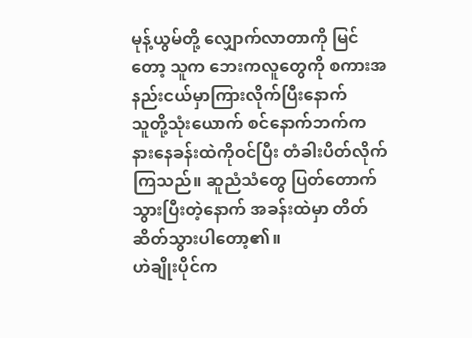မုန့်ယွမ်တို့ လျှောက်လာတာကို မြင်တော့ သူက ဘေးကလူတွေကို စကားအနည်းငယ်မှာကြားလိုက်ပြီးနောက်
သူတို့သုံးယောက် စင်နောက်ဘက်က နားနေခန်းထဲကိုဝင်ပြီး တံခါးပိတ်လိုက်ကြသည်။ ဆူညံသံတွေ ပြတ်တောက်သွားပြီးတဲ့နောက် အခန်းထဲမှာ တိတ်ဆိတ်သွားပါတော့၏။
ဟဲချိုးပိုင်က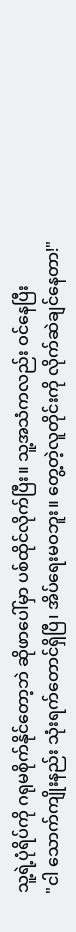သူ့ရဲ့ပုံရိပ်ကို ဂရုမစိုက်နိုင်တော့ဘဲ ဆိုဖာပေါ်မှာ ပစ်ထိုင်လိုက်ပြီး။ သူ့အသံကလည်း ဝင်နေပြီး
"ငါ သောက်ကျိုးနည်း သုံးရက်တောင်ရှိပြီ၊ အိပ်ရေးမဝဘူး။ တွေ့တဲ့လူတိုင်းကို လိုက်ဆဲချင်နေတာ!"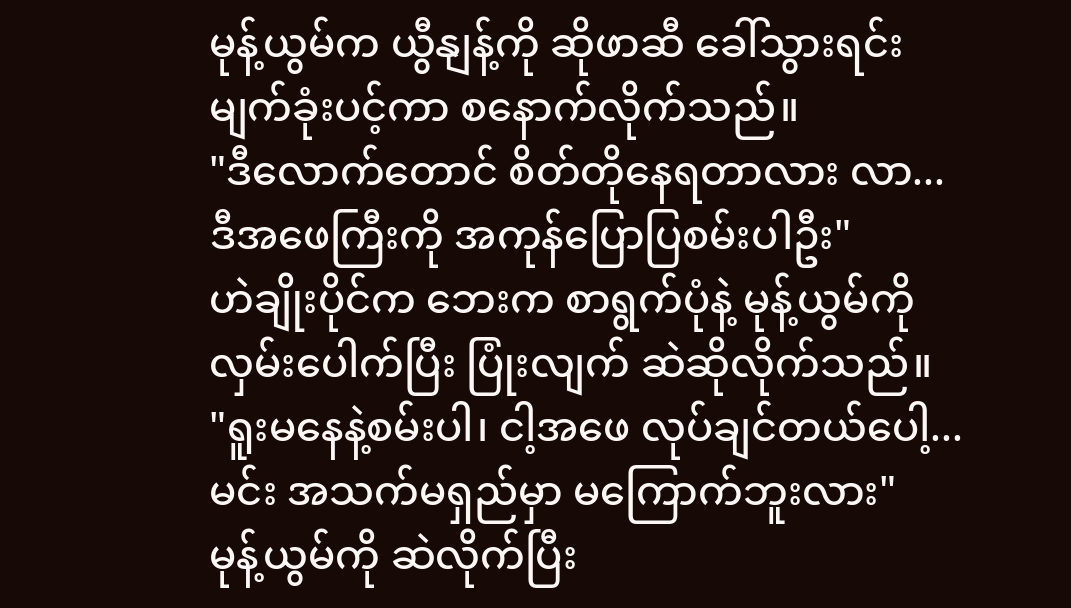မုန့်ယွမ်က ယွီနျန့်ကို ဆိုဖာဆီ ခေါ်သွားရင်း မျက်ခုံးပင့်ကာ စနောက်လိုက်သည်။
"ဒီလောက်တောင် စိတ်တိုနေရတာလား လာ... ဒီအဖေကြီးကို အကုန်ပြောပြစမ်းပါဦး"
ဟဲချိုးပိုင်က ဘေးက စာရွက်ပုံနဲ့ မုန့်ယွမ်ကို လှမ်းပေါက်ပြီး ပြုံးလျက် ဆဲဆိုလိုက်သည်။
"ရူးမနေနဲ့စမ်းပါ၊ ငါ့အဖေ လုပ်ချင်တယ်ပေါ့... မင်း အသက်မရှည်မှာ မကြောက်ဘူးလား"
မုန့်ယွမ်ကို ဆဲလိုက်ပြီး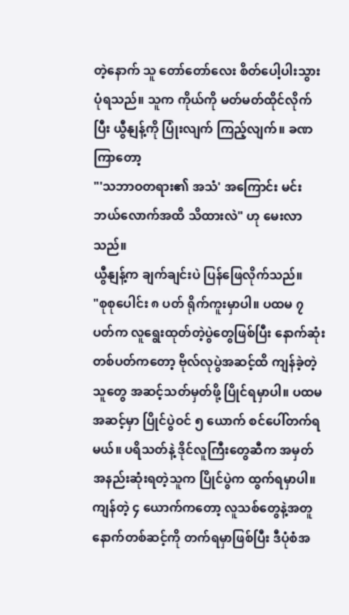တဲ့နောက် သူ တော်တော်လေး စိတ်ပေါ့ပါးသွားပုံရသည်။ သူက ကိုယ်ကို မတ်မတ်ထိုင်လိုက်ပြီး ယွီနျန့်ကို ပြုံးလျက် ကြည့်လျက်။ ခဏကြာတော့
"'သဘာဝတရား၏ အသံ' အကြောင်း မင်း ဘယ်လောက်အထိ သိထားလဲ" ဟု မေးလာသည်။
ယွီနျန့်က ချက်ချင်းပဲ ပြန်ဖြေလိုက်သည်။
"စုစုပေါင်း ၈ ပတ် ရိုက်ကူးမှာပါ။ ပထမ ၇ ပတ်က လူရွေးထုတ်တဲ့ပွဲတွေဖြစ်ပြီး နောက်ဆုံးတစ်ပတ်ကတော့ ဗိုလ်လုပွဲအဆင့်ထိ ကျန်ခဲ့တဲ့သူတွေ အဆင့်သတ်မှတ်ဖို့ ပြိုင်ရမှာပါ။ ပထမအဆင့်မှာ ပြိုင်ပွဲဝင် ၅ ယောက် စင်ပေါ်တက်ရမယ်။ ပရိသတ်နဲ့ ဒိုင်လူကြီးတွေဆီက အမှတ်အနည်းဆုံးရတဲ့သူက ပြိုင်ပွဲက ထွက်ရမှာပါ။ ကျန်တဲ့ ၄ ယောက်ကတော့ လူသစ်တွေနဲ့အတူ နောက်တစ်ဆင့်ကို တက်ရမှာဖြစ်ပြီး ဒီပုံစံအ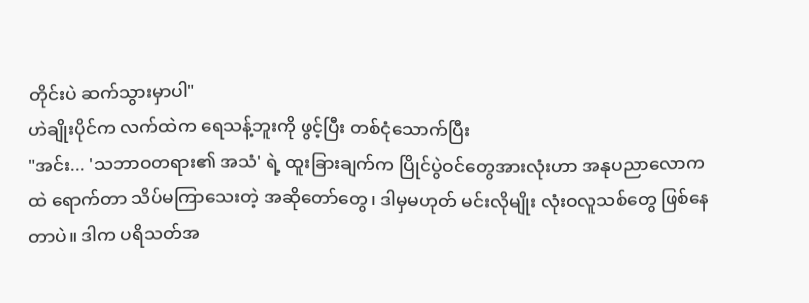တိုင်းပဲ ဆက်သွားမှာပါ"
ဟဲချိုးပိုင်က လက်ထဲက ရေသန့်ဘူးကို ဖွင့်ပြီး တစ်ငုံသောက်ပြီး
"အင်း... 'သဘာဝတရား၏ အသံ' ရဲ့ ထူးခြားချက်က ပြိုင်ပွဲဝင်တွေအားလုံးဟာ အနုပညာလောကထဲ ရောက်တာ သိပ်မကြာသေးတဲ့ အဆိုတော်တွေ၊ ဒါမှမဟုတ် မင်းလိုမျိုး လုံးဝလူသစ်တွေ ဖြစ်နေတာပဲ။ ဒါက ပရိသတ်အ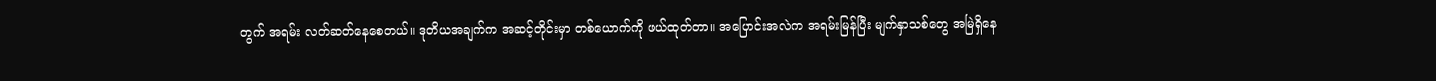တွက် အရမ်း လတ်ဆတ်နေစေတယ်။ ဒုတိယအချက်က အဆင့်တိုင်းမှာ တစ်ယောက်ကို ဖယ်ထုတ်တာ။ အပြောင်းအလဲက အရမ်းမြန်ပြီး မျက်နှာသစ်တွေ အမြဲရှိနေ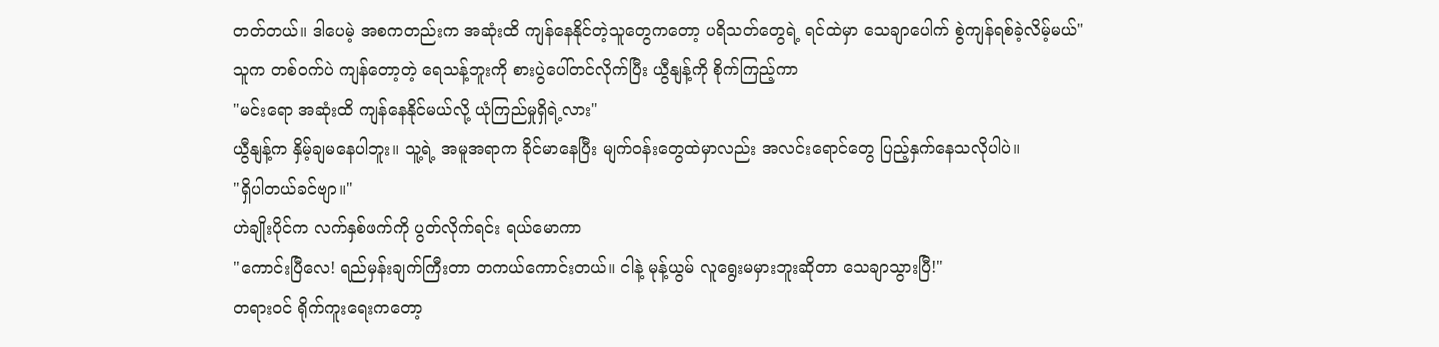တတ်တယ်။ ဒါပေမဲ့ အစကတည်းက အဆုံးထိ ကျန်နေနိုင်တဲ့သူတွေကတော့ ပရိသတ်တွေရဲ့ ရင်ထဲမှာ သေချာပေါက် စွဲကျန်ရစ်ခဲ့လိမ့်မယ်"
သူက တစ်ဝက်ပဲ ကျန်တော့တဲ့ ရေသန့်ဘူးကို စားပွဲပေါ်တင်လိုက်ပြီး ယွီနျန့်ကို စိုက်ကြည့်ကာ
"မင်းရော အဆုံးထိ ကျန်နေနိုင်မယ်လို့ ယုံကြည်မှုရှိရဲ့လား"
ယွီနျန့်က နှိမ့်ချမနေပါဘူး။ သူ့ရဲ့ အမူအရာက ခိုင်မာနေပြီး မျက်ဝန်းတွေထဲမှာလည်း အလင်းရောင်တွေ ပြည့်နှက်နေသလိုပါပဲ။
"ရှိပါတယ်ခင်ဗျာ။"
ဟဲချိုးပိုင်က လက်နှစ်ဖက်ကို ပွတ်လိုက်ရင်း ရယ်မောကာ
"ကောင်းပြီလေ! ရည်မှန်းချက်ကြီးတာ တကယ်ကောင်းတယ်။ ငါနဲ့ မုန့်ယွမ် လူရွေးမမှားဘူးဆိုတာ သေချာသွားပြီ!"
တရားဝင် ရိုက်ကူးရေးကတော့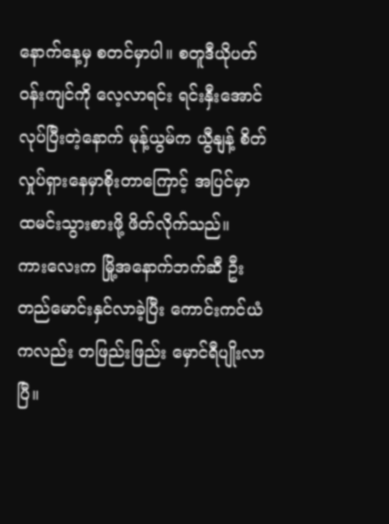နောက်နေ့မှ စတင်မှာပါ။ စတူဒီယိုပတ်ဝန်းကျင်ကို လေ့လာရင်း ရင်းနှီးအောင် လုပ်ပြီးတဲ့နောက် မုန့်ယွမ်က ယွီနျန့် စိတ်လှုပ်ရှားနေမှာစိုးတာကြောင့် အပြင်မှာ ထမင်းသွားစားဖို့ ဖိတ်လိုက်သည်။
ကားလေးက မြို့အနောက်ဘက်ဆီ ဦးတည်မောင်းနှင်လာခဲ့ပြီး ကောင်းကင်ယံကလည်း တဖြည်းဖြည်း မှောင်ရီပျိုးလာပြီ။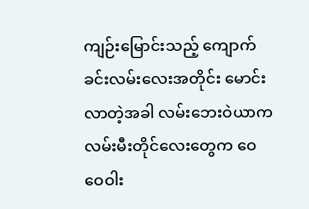ကျဉ်းမြောင်းသည့် ကျောက်ခင်းလမ်းလေးအတိုင်း မောင်းလာတဲ့အခါ လမ်းဘေးဝဲယာက လမ်းမီးတိုင်လေးတွေက ဝေဝေဝါး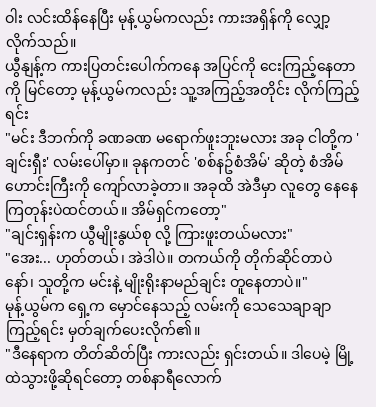ဝါး လင်းထိန်နေပြီး မုန့်ယွမ်ကလည်း ကားအရှိန်ကို လျှော့လိုက်သည်။
ယွီနျန့်က ကားပြတင်းပေါက်ကနေ အပြင်ကို ငေးကြည့်နေတာကို မြင်တော့ မုန့်ယွမ်ကလည်း သူ့အကြည့်အတိုင်း လိုက်ကြည့်ရင်း
"မင်း ဒီဘက်ကို ခဏခဏ မရောက်ဖူးဘူးမလား အခု ငါတို့က 'ချင်းရှီး' လမ်းပေါ်မှာ။ ခုနကတင် 'စစ်နဥ်စံအိမ်' ဆိုတဲ့ စံအိမ်ဟောင်းကြီးကို ကျော်လာခဲ့တာ။ အခုထိ အဲဒီမှာ လူတွေ နေနေကြတုန်းပဲထင်တယ်။ အိမ်ရှင်ကတော့"
"ချင်းရှန်းက ယွီမျိုးနွယ်စု လို့ ကြားဖူးတယ်မလား"
"အေး... ဟုတ်တယ်၊ အဲဒါပဲ။ တကယ်ကို တိုက်ဆိုင်တာပဲနော်၊ သူတို့က မင်းနဲ့ မျိုးရိုးနာမည်ချင်း တူနေတာပဲ။"
မုန့်ယွမ်က ရှေ့က မှောင်နေသည့် လမ်းကို သေသေချာချာ ကြည့်ရင်း မှတ်ချက်ပေးလိုက်၏။
"ဒီနေရာက တိတ်ဆိတ်ပြီး ကားလည်း ရှင်းတယ်။ ဒါပေမဲ့ မြို့ထဲသွားဖို့ဆိုရင်တော့ တစ်နာရီလောက်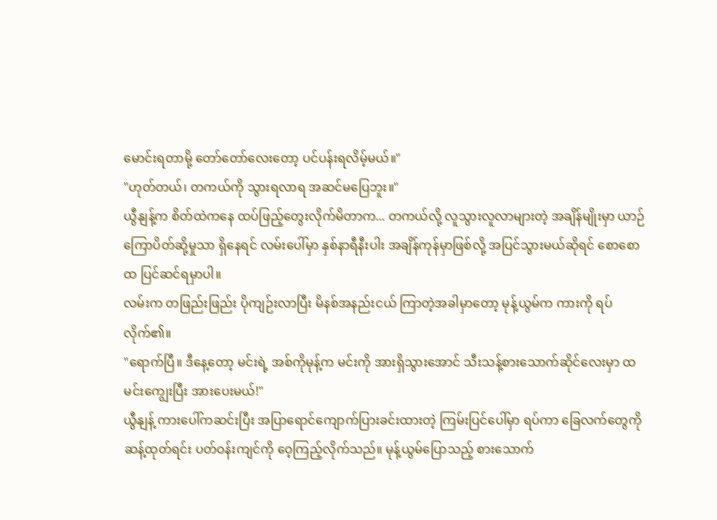မောင်းရတာမို့ တော်တော်လေးတော့ ပင်ပန်းရလိမ့်မယ်။"
"ဟုတ်တယ်၊ တကယ်ကို သွားရလာရ အဆင်မပြေဘူး။"
ယွီနျန့်က စိတ်ထဲကနေ ထပ်ဖြည့်တွေးလိုက်မိတာက... တကယ်လို့ လူသွားလူလာများတဲ့ အချိန်မျိုးမှာ ယာဉ်ကြောပိတ်ဆို့မှုသာ ရှိနေရင် လမ်းပေါ်မှာ နှစ်နာရီနီးပါး အချိန်ကုန်မှာဖြစ်လို့ အပြင်သွားမယ်ဆိုရင် စောစောထ ပြင်ဆင်ရမှာပါ။
လမ်းက တဖြည်းဖြည်း ပိုကျဉ်းလာပြီး မိနစ်အနည်းငယ် ကြာတဲ့အခါမှာတော့ မုန့်ယွမ်က ကားကို ရပ်လိုက်၏။
"ရောက်ပြီ။ ဒီနေ့တော့ မင်းရဲ့ အစ်ကိုမုန့်က မင်းကို အားရှိသွားအောင် သီးသန့်စားသောက်ဆိုင်လေးမှာ ထမင်းကျွေးပြီး အားပေးမယ်!"
ယွီနျန့် ကားပေါ်ကဆင်းပြီး အပြာရောင်ကျောက်ပြားခင်းထားတဲ့ ကြမ်းပြင်ပေါ်မှာ ရပ်ကာ ခြေလက်တွေကို ဆန့်ထုတ်ရင်း ပတ်ဝန်းကျင်ကို ဝေ့ကြည့်လိုက်သည်။ မုန့်ယွမ်ပြောသည့် စားသောက်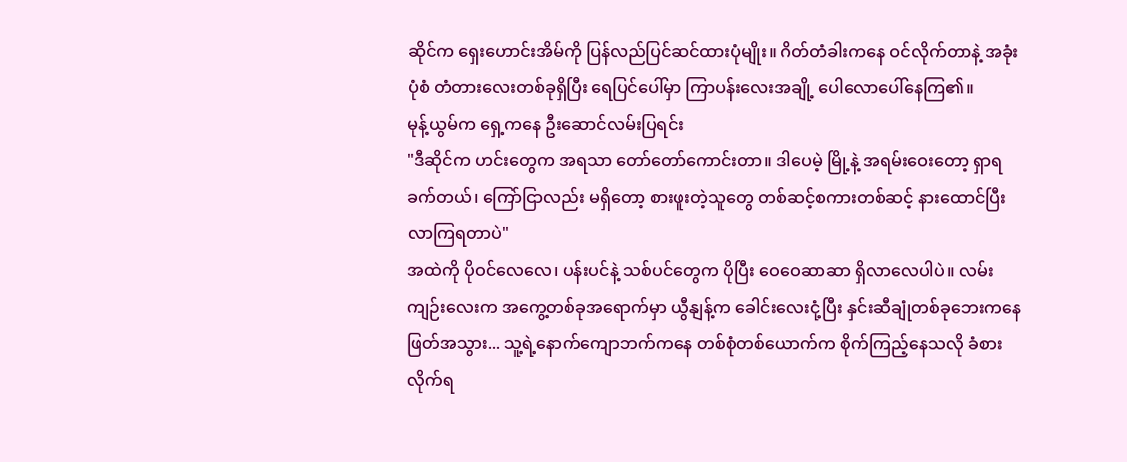ဆိုင်က ရှေးဟောင်းအိမ်ကို ပြန်လည်ပြင်ဆင်ထားပုံမျိုး။ ဂိတ်တံခါးကနေ ဝင်လိုက်တာနဲ့ အခုံးပုံစံ တံတားလေးတစ်ခုရှိပြီး ရေပြင်ပေါ်မှာ ကြာပန်းလေးအချို့ ပေါလောပေါ်နေကြ၏။
မုန့်ယွမ်က ရှေ့ကနေ ဦးဆောင်လမ်းပြရင်း
"ဒီဆိုင်က ဟင်းတွေက အရသာ တော်တော်ကောင်းတာ။ ဒါပေမဲ့ မြို့နဲ့ အရမ်းဝေးတော့ ရှာရခက်တယ်၊ ကြော်ငြာလည်း မရှိတော့ စားဖူးတဲ့သူတွေ တစ်ဆင့်စကားတစ်ဆင့် နားထောင်ပြီး လာကြရတာပဲ"
အထဲကို ပိုဝင်လေလေ၊ ပန်းပင်နဲ့ သစ်ပင်တွေက ပိုပြီး ဝေဝေဆာဆာ ရှိလာလေပါပဲ။ လမ်းကျဉ်းလေးက အကွေ့တစ်ခုအရောက်မှာ ယွီနျန့်က ခေါင်းလေးငုံ့ပြီး နှင်းဆီချုံတစ်ခုဘေးကနေ ဖြတ်အသွား... သူ့ရဲ့နောက်ကျောဘက်ကနေ တစ်စုံတစ်ယောက်က စိုက်ကြည့်နေသလို ခံစားလိုက်ရ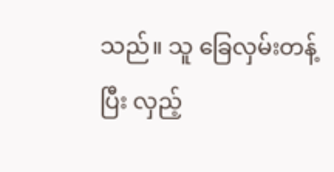သည်။ သူ ခြေလှမ်းတန့်ပြီး လှည့်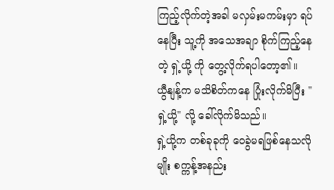ကြည့်လိုက်တဲ့အခါ မလှမ်းမကမ်းမှာ ရပ်နေပြီး သူ့ကို အသေအချာ စိုက်ကြည့်နေတဲ့ ရှဲ့ယို့ ကို တွေ့လိုက်ရပါတော့၏။
ယွီနျန့်က မသိစိတ်ကနေ ပြုံးလိုက်မိပြီး "ရှဲ့ယို့" လို့ ခေါ်လိုက်မိသည်။
ရှဲ့ယို့က တစ်ခုခုကို ဝေခွဲမရဖြစ်နေသလိုမျိုး စက္ကန့်အနည်း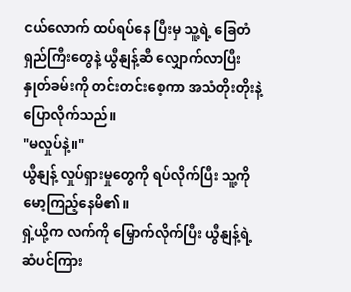ငယ်လောက် ထပ်ရပ်နေ ပြီးမှ သူ့ရဲ့ ခြေတံရှည်ကြီးတွေနဲ့ ယွီနျန့်ဆီ လျှောက်လာပြီး နှုတ်ခမ်းကို တင်းတင်းစေ့ကာ အသံတိုးတိုးနဲ့ ပြောလိုက်သည်။
"မလှုပ်နဲ့။"
ယွီနျန့် လှုပ်ရှားမှုတွေကို ရပ်လိုက်ပြီး သူ့ကို မော့ကြည့်နေမိ၏။
ရှဲ့ယို့က လက်ကို မြှောက်လိုက်ပြီး ယွီနျန့်ရဲ့ ဆံပင်ကြား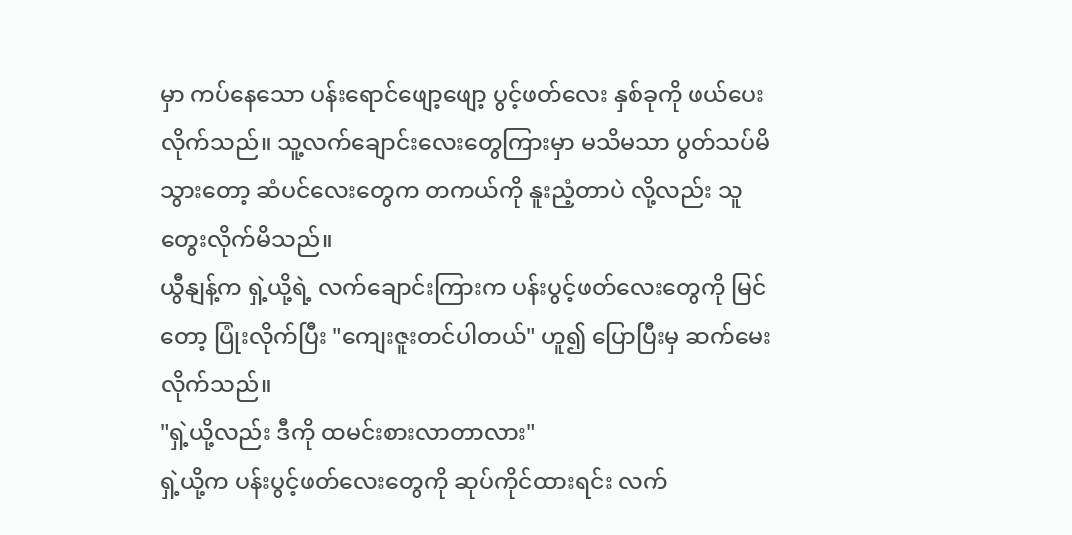မှာ ကပ်နေသော ပန်းရောင်ဖျော့ဖျော့ ပွင့်ဖတ်လေး နှစ်ခုကို ဖယ်ပေးလိုက်သည်။ သူ့လက်ချောင်းလေးတွေကြားမှာ မသိမသာ ပွတ်သပ်မိသွားတော့ ဆံပင်လေးတွေက တကယ်ကို နူးညံ့တာပဲ လို့လည်း သူ တွေးလိုက်မိသည်။
ယွီနျန့်က ရှဲ့ယို့ရဲ့ လက်ချောင်းကြားက ပန်းပွင့်ဖတ်လေးတွေကို မြင်တော့ ပြုံးလိုက်ပြီး "ကျေးဇူးတင်ပါတယ်" ဟူ၍ ပြောပြီးမှ ဆက်မေးလိုက်သည်။
"ရှဲ့ယို့လည်း ဒီကို ထမင်းစားလာတာလား"
ရှဲ့ယို့က ပန်းပွင့်ဖတ်လေးတွေကို ဆုပ်ကိုင်ထားရင်း လက်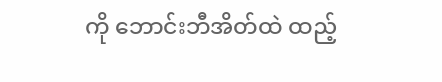ကို ဘောင်းဘီအိတ်ထဲ ထည့်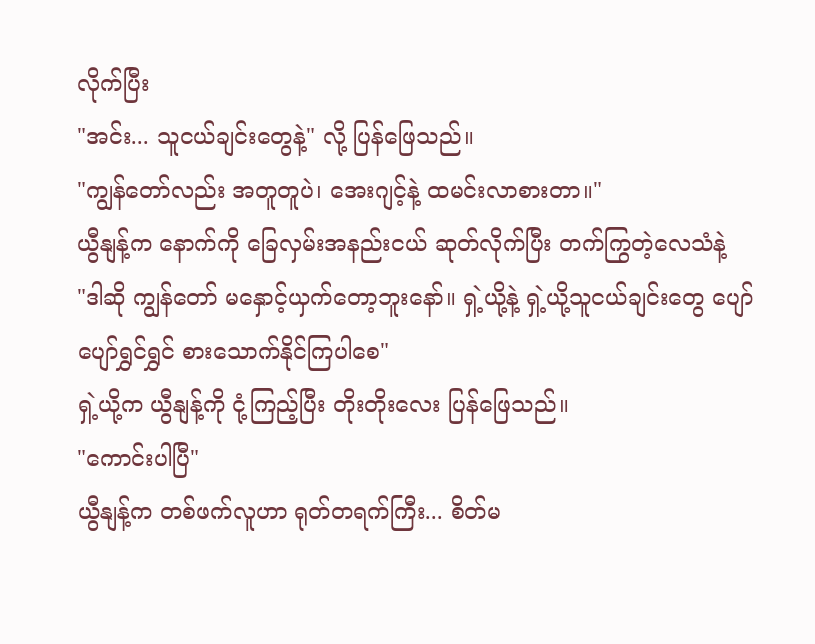လိုက်ပြီး
"အင်း... သူငယ်ချင်းတွေနဲ့" လို့ ပြန်ဖြေသည်။
"ကျွန်တော်လည်း အတူတူပဲ၊ အေးဂျင့်နဲ့ ထမင်းလာစားတာ။"
ယွီနျန့်က နောက်ကို ခြေလှမ်းအနည်းငယ် ဆုတ်လိုက်ပြီး တက်ကြွတဲ့လေသံနဲ့
"ဒါဆို ကျွန်တော် မနှောင့်ယှက်တော့ဘူးနော်။ ရှဲ့ယို့နဲ့ ရှဲ့ယို့သူငယ်ချင်းတွေ ပျော်ပျော်ရွှင်ရွှင် စားသောက်နိုင်ကြပါစေ"
ရှဲ့ယို့က ယွီနျန့်ကို ငုံ့ကြည့်ပြီး တိုးတိုးလေး ပြန်ဖြေသည်။
"ကောင်းပါပြီ"
ယွီနျန့်က တစ်ဖက်လူဟာ ရုတ်တရက်ကြီး... စိတ်မ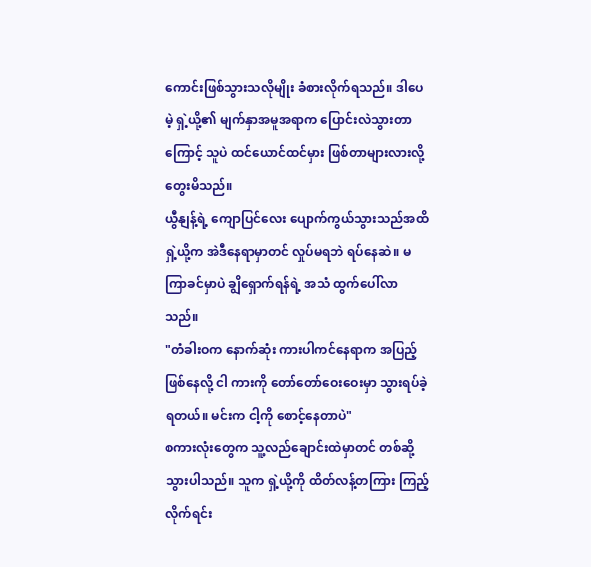ကောင်းဖြစ်သွားသလိုမျိုး ခံစားလိုက်ရသည်။ ဒါပေမဲ့ ရှဲ့ယို့၏ မျက်နှာအမူအရာက ပြောင်းလဲသွားတာကြောင့် သူပဲ ထင်ယောင်ထင်မှား ဖြစ်တာများလားလို့ တွေးမိသည်။
ယွီနျန့်ရဲ့ ကျောပြင်လေး ပျောက်ကွယ်သွားသည်အထိ ရှဲ့ယို့က အဲဒီနေရာမှာတင် လှုပ်မရဘဲ ရပ်နေဆဲ။ မကြာခင်မှာပဲ ချွိရှောက်ရန်ရဲ့ အသံ ထွက်ပေါ်လာသည်။
"တံခါးဝက နောက်ဆုံး ကားပါကင်နေရာက အပြည့်ဖြစ်နေလို့ ငါ ကားကို တော်တော်ဝေးဝေးမှာ သွားရပ်ခဲ့ရတယ်။ မင်းက ငါ့ကို စောင့်နေတာပဲ"
စကားလုံးတွေက သူ့လည်ချောင်းထဲမှာတင် တစ်ဆို့သွားပါသည်။ သူက ရှဲ့ယို့ကို ထိတ်လန့်တကြား ကြည့်လိုက်ရင်း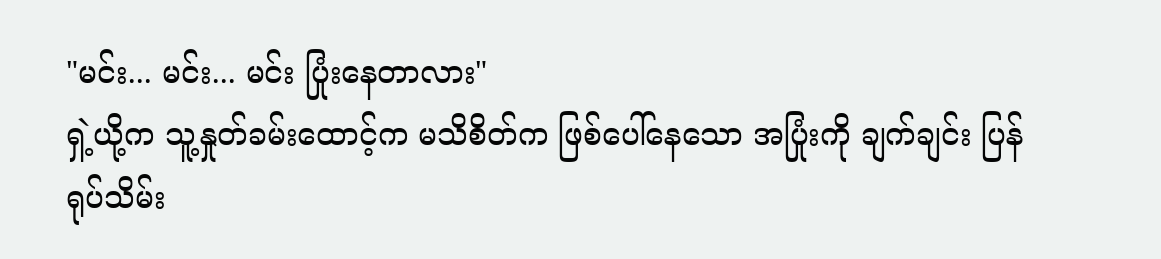"မင်း... မင်း... မင်း ပြုံးနေတာလား"
ရှဲ့ယို့က သူ့နှုတ်ခမ်းထောင့်က မသိစိတ်က ဖြစ်ပေါ်နေသော အပြုံးကို ချက်ချင်း ပြန်ရုပ်သိမ်း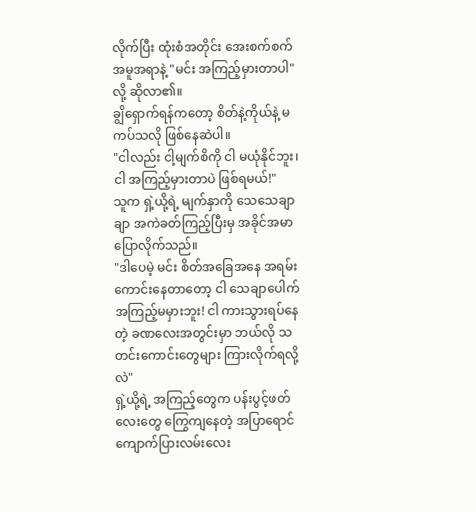လိုက်ပြီး ထုံးစံအတိုင်း အေးစက်စက် အမူအရာနဲ့ "မင်း အကြည့်မှားတာပါ" လို့ ဆိုလာ၏။
ချွိရှောက်ရန်ကတော့ စိတ်နဲ့ကိုယ်နဲ့ မကပ်သလို ဖြစ်နေဆဲပါ။
"ငါလည်း ငါ့မျက်စိကို ငါ မယုံနိုင်ဘူး၊ ငါ အကြည့်မှားတာပဲ ဖြစ်ရမယ်!"
သူက ရှဲ့ယို့ရဲ့ မျက်နှာကို သေသေချာချာ အကဲခတ်ကြည့်ပြီးမှ အခိုင်အမာ ပြောလိုက်သည်။
"ဒါပေမဲ့ မင်း စိတ်အခြေအနေ အရမ်းကောင်းနေတာတော့ ငါ သေချာပေါက် အကြည့်မမှားဘူး! ငါ ကားသွားရပ်နေတဲ့ ခဏလေးအတွင်းမှာ ဘယ်လို သတင်းကောင်းတွေများ ကြားလိုက်ရလို့လဲ"
ရှဲ့ယို့ရဲ့ အကြည့်တွေက ပန်းပွင့်ဖတ်လေးတွေ ကြွေကျနေတဲ့ အပြာရောင်ကျောက်ပြားလမ်းလေး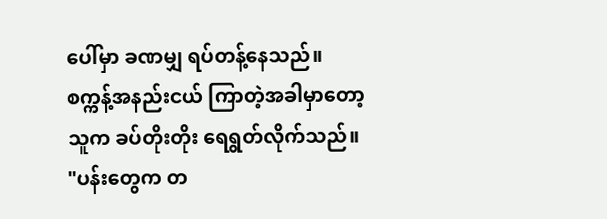ပေါ်မှာ ခဏမျှ ရပ်တန့်နေသည်။ စက္ကန့်အနည်းငယ် ကြာတဲ့အခါမှာတော့ သူက ခပ်တိုးတိုး ရေရွတ်လိုက်သည်။
"ပန်းတွေက တ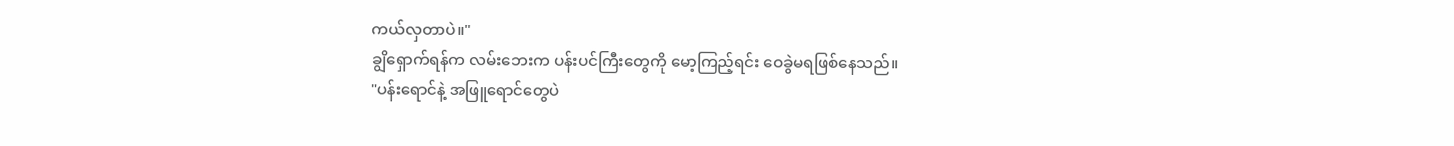ကယ်လှတာပဲ။"
ချွိရှောက်ရန်က လမ်းဘေးက ပန်းပင်ကြီးတွေကို မော့ကြည့်ရင်း ဝေခွဲမရဖြစ်နေသည်။
"ပန်းရောင်နဲ့ အဖြူရောင်တွေပဲ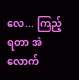လေ... ကြည့်ရတာ အဲလောက်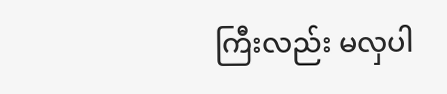ကြီးလည်း မလှပါ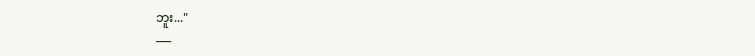ဘူး..."
___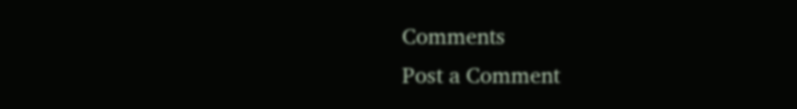Comments
Post a Comment